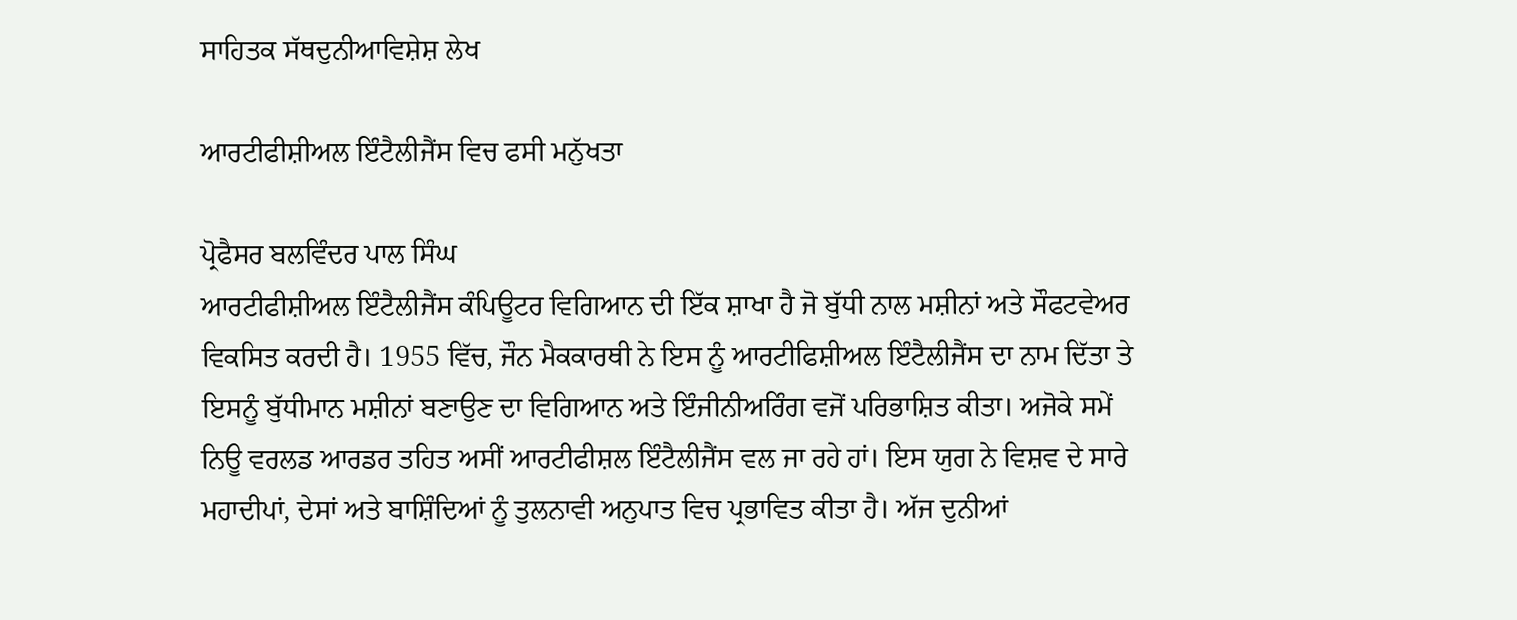ਸਾਹਿਤਕ ਸੱਥਦੁਨੀਆਵਿਸ਼ੇਸ਼ ਲੇਖ

ਆਰਟੀਫੀਸ਼ੀਅਲ ਇੰਟੈਲੀਜੈਂਸ ਵਿਚ ਫਸੀ ਮਨੁੱਖਤਾ

ਪ੍ਰੋਫੈਸਰ ਬਲਵਿੰਦਰ ਪਾਲ ਸਿੰਘ
ਆਰਟੀਫੀਸ਼ੀਅਲ ਇੰਟੈਲੀਜੈਂਸ ਕੰਪਿਊਟਰ ਵਿਗਿਆਨ ਦੀ ਇੱਕ ਸ਼ਾਖਾ ਹੈ ਜੋ ਬੁੱਧੀ ਨਾਲ ਮਸ਼ੀਨਾਂ ਅਤੇ ਸੌਫਟਵੇਅਰ ਵਿਕਸਿਤ ਕਰਦੀ ਹੈ। 1955 ਵਿੱਚ, ਜੌਨ ਮੈਕਕਾਰਥੀ ਨੇ ਇਸ ਨੂੰ ਆਰਟੀਫਿਸ਼ੀਅਲ ਇੰਟੈਲੀਜੈਂਸ ਦਾ ਨਾਮ ਦਿੱਤਾ ਤੇ ਇਸਨੂੰ ਬੁੱਧੀਮਾਨ ਮਸ਼ੀਨਾਂ ਬਣਾਉਣ ਦਾ ਵਿਗਿਆਨ ਅਤੇ ਇੰਜੀਨੀਅਰਿੰਗ ਵਜੋਂ ਪਰਿਭਾਸ਼ਿਤ ਕੀਤਾ। ਅਜੋਕੇ ਸਮੇਂ ਨਿਊ ਵਰਲਡ ਆਰਡਰ ਤਹਿਤ ਅਸੀਂ ਆਰਟੀਫੀਸ਼ਲ ਇੰਟੈਲੀਜੈਂਸ ਵਲ ਜਾ ਰਹੇ ਹਾਂ। ਇਸ ਯੁਗ ਨੇ ਵਿਸ਼ਵ ਦੇ ਸਾਰੇ ਮਹਾਦੀਪਾਂ, ਦੇਸਾਂ ਅਤੇ ਬਾਸ਼ਿੰਦਿਆਂ ਨੂੰ ਤੁਲਨਾਵੀ ਅਨੁਪਾਤ ਵਿਚ ਪ੍ਰਭਾਵਿਤ ਕੀਤਾ ਹੈ। ਅੱਜ ਦੁਨੀਆਂ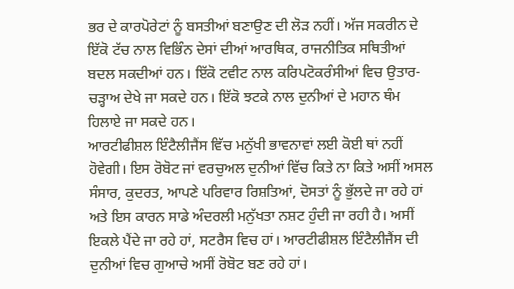ਭਰ ਦੇ ਕਾਰਪੋਰੇਟਾਂ ਨੂੰ ਬਸਤੀਆਂ ਬਣਾਉਣ ਦੀ ਲੋੜ ਨਹੀਂ। ਅੱਜ ਸਕਰੀਨ ਦੇ ਇੱਕੋ ਟੱਚ ਨਾਲ ਵਿਭਿੰਨ ਦੇਸਾਂ ਦੀਆਂ ਆਰਥਿਕ, ਰਾਜਨੀਤਿਕ ਸਥਿਤੀਆਂ ਬਦਲ ਸਕਦੀਆਂ ਹਨ। ਇੱਕੋ ਟਵੀਟ ਨਾਲ ਕਰਿਪਟੋਕਰੰਸੀਆਂ ਵਿਚ ਉਤਾਰ-ਚੜ੍ਹਾਅ ਦੇਖੇ ਜਾ ਸਕਦੇ ਹਨ। ਇੱਕੋ ਝਟਕੇ ਨਾਲ ਦੁਨੀਆਂ ਦੇ ਮਹਾਨ ਥੰਮ ਹਿਲਾਏ ਜਾ ਸਕਦੇ ਹਨ।
ਆਰਟੀਫੀਸ਼ਲ ਇੰਟੈਲੀਜੈਂਸ ਵਿੱਚ ਮਨੁੱਖੀ ਭਾਵਨਾਵਾਂ ਲਈ ਕੋਈ ਥਾਂ ਨਹੀਂ ਹੋਵੇਗੀ। ਇਸ ਰੋਬੋਟ ਜਾਂ ਵਰਚੁਅਲ ਦੁਨੀਆਂ ਵਿੱਚ ਕਿਤੇ ਨਾ ਕਿਤੇ ਅਸੀਂ ਅਸਲ ਸੰਸਾਰ, ਕੁਦਰਤ, ਆਪਣੇ ਪਰਿਵਾਰ ਰਿਸ਼ਤਿਆਂ, ਦੋਸਤਾਂ ਨੂੰ ਭੁੱਲਦੇ ਜਾ ਰਹੇ ਹਾਂ ਅਤੇ ਇਸ ਕਾਰਨ ਸਾਡੇ ਅੰਦਰਲੀ ਮਨੁੱਖਤਾ ਨਸ਼ਟ ਹੁੰਦੀ ਜਾ ਰਹੀ ਹੈ। ਅਸੀਂ ਇਕਲੇ ਪੈਂਦੇ ਜਾ ਰਹੇ ਹਾਂ, ਸਟਰੈਸ ਵਿਚ ਹਾਂ। ਆਰਟੀਫੀਸ਼ਲ ਇੰਟੈਲੀਜੈਂਸ ਦੀ ਦੁਨੀਆਂ ਵਿਚ ਗੁਆਚੇ ਅਸੀਂ ਰੋਬੋਟ ਬਣ ਰਹੇ ਹਾਂ।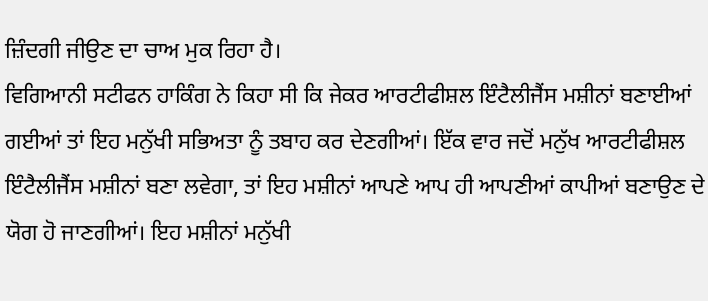ਜ਼ਿੰਦਗੀ ਜੀਉਣ ਦਾ ਚਾਅ ਮੁਕ ਰਿਹਾ ਹੈ।
ਵਿਗਿਆਨੀ ਸਟੀਫਨ ਹਾਕਿੰਗ ਨੇ ਕਿਹਾ ਸੀ ਕਿ ਜੇਕਰ ਆਰਟੀਫੀਸ਼ਲ ਇੰਟੈਲੀਜੈਂਸ ਮਸ਼ੀਨਾਂ ਬਣਾਈਆਂ ਗਈਆਂ ਤਾਂ ਇਹ ਮਨੁੱਖੀ ਸਭਿਅਤਾ ਨੂੰ ਤਬਾਹ ਕਰ ਦੇਣਗੀਆਂ। ਇੱਕ ਵਾਰ ਜਦੋਂ ਮਨੁੱਖ ਆਰਟੀਫੀਸ਼ਲ ਇੰਟੈਲੀਜੈਂਸ ਮਸ਼ੀਨਾਂ ਬਣਾ ਲਵੇਗਾ, ਤਾਂ ਇਹ ਮਸ਼ੀਨਾਂ ਆਪਣੇ ਆਪ ਹੀ ਆਪਣੀਆਂ ਕਾਪੀਆਂ ਬਣਾਉਣ ਦੇ ਯੋਗ ਹੋ ਜਾਣਗੀਆਂ। ਇਹ ਮਸ਼ੀਨਾਂ ਮਨੁੱਖੀ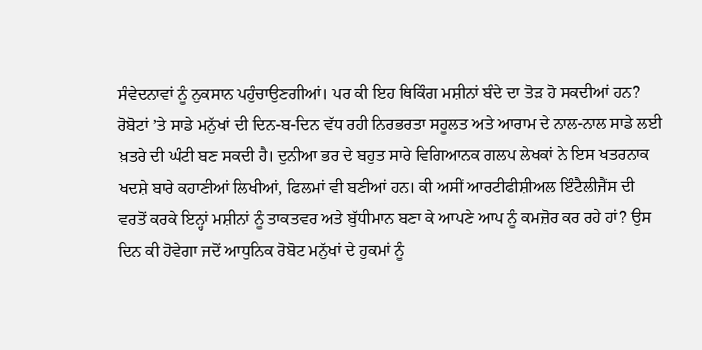ਸੰਵੇਦਨਾਵਾਂ ਨੂੰ ਨੁਕਸਾਨ ਪਹੁੰਚਾਉਣਗੀਆਂ। ਪਰ ਕੀ ਇਹ ਥਿਕਿੰਗ ਮਸ਼ੀਨਾਂ ਬੰਦੇ ਦਾ ਤੋੜ ਹੋ ਸਕਦੀਆਂ ਹਨ? ਰੋਬੋਟਾਂ ’ਤੇ ਸਾਡੇ ਮਨੁੱਖਾਂ ਦੀ ਦਿਨ-ਬ-ਦਿਨ ਵੱਧ ਰਹੀ ਨਿਰਭਰਤਾ ਸਹੂਲਤ ਅਤੇ ਆਰਾਮ ਦੇ ਨਾਲ-ਨਾਲ ਸਾਡੇ ਲਈ ਖ਼ਤਰੇ ਦੀ ਘੰਟੀ ਬਣ ਸਕਦੀ ਹੈ। ਦੁਨੀਆ ਭਰ ਦੇ ਬਹੁਤ ਸਾਰੇ ਵਿਗਿਆਨਕ ਗਲਪ ਲੇਖਕਾਂ ਨੇ ਇਸ ਖਤਰਨਾਕ ਖਦਸ਼ੇ ਬਾਰੇ ਕਹਾਣੀਆਂ ਲਿਖੀਆਂ, ਫਿਲਮਾਂ ਵੀ ਬਣੀਆਂ ਹਨ। ਕੀ ਅਸੀਂ ਆਰਟੀਫੀਸ਼ੀਅਲ ਇੰਟੈਲੀਜੈਂਸ ਦੀ ਵਰਤੋਂ ਕਰਕੇ ਇਨ੍ਹਾਂ ਮਸ਼ੀਨਾਂ ਨੂੰ ਤਾਕਤਵਰ ਅਤੇ ਬੁੱਧੀਮਾਨ ਬਣਾ ਕੇ ਆਪਣੇ ਆਪ ਨੂੰ ਕਮਜ਼ੋਰ ਕਰ ਰਹੇ ਹਾਂ? ਉਸ ਦਿਨ ਕੀ ਹੋਵੇਗਾ ਜਦੋਂ ਆਧੁਨਿਕ ਰੋਬੋਟ ਮਨੁੱਖਾਂ ਦੇ ਹੁਕਮਾਂ ਨੂੰ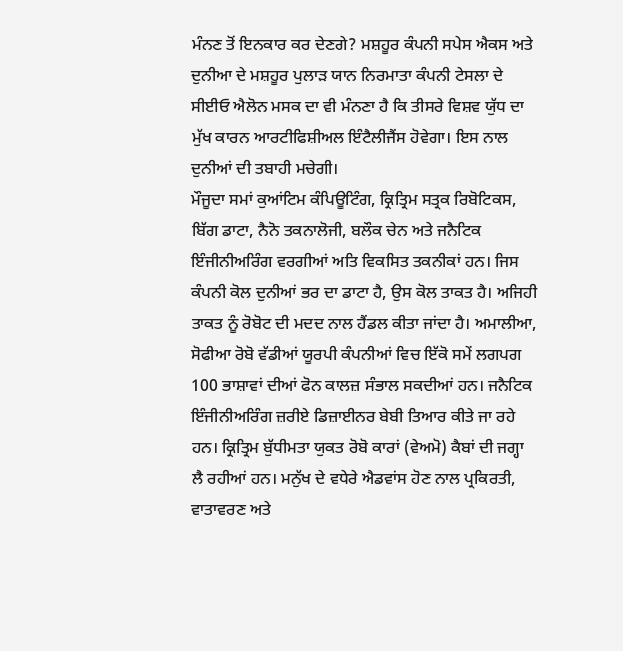ਮੰਨਣ ਤੋਂ ਇਨਕਾਰ ਕਰ ਦੇਣਗੇ? ਮਸ਼ਹੂਰ ਕੰਪਨੀ ਸਪੇਸ ਐਕਸ ਅਤੇ ਦੁਨੀਆ ਦੇ ਮਸ਼ਹੂਰ ਪੁਲਾੜ ਯਾਨ ਨਿਰਮਾਤਾ ਕੰਪਨੀ ਟੇਸਲਾ ਦੇ ਸੀਈਓ ਐਲੋਨ ਮਸਕ ਦਾ ਵੀ ਮੰਨਣਾ ਹੈ ਕਿ ਤੀਸਰੇ ਵਿਸ਼ਵ ਯੁੱਧ ਦਾ ਮੁੱਖ ਕਾਰਨ ਆਰਟੀਫਿਸ਼ੀਅਲ ਇੰਟੈਲੀਜੈਂਸ ਹੋਵੇਗਾ। ਇਸ ਨਾਲ ਦੁਨੀਆਂ ਦੀ ਤਬਾਹੀ ਮਚੇਗੀ।
ਮੌਜੂਦਾ ਸਮਾਂ ਕੁਆਂਟਿਮ ਕੰਪਿਊਟਿੰਗ, ਕ੍ਰਿਤ੍ਰਿਮ ਸਤ੍ਰਕ ਰਿਬੋਟਿਕਸ, ਬਿੱਗ ਡਾਟਾ, ਨੈਨੋ ਤਕਨਾਲੋਜੀ, ਬਲੌਕ ਚੇਨ ਅਤੇ ਜਨੈਟਿਕ ਇੰਜੀਨੀਅਰਿੰਗ ਵਰਗੀਆਂ ਅਤਿ ਵਿਕਸਿਤ ਤਕਨੀਕਾਂ ਹਨ। ਜਿਸ ਕੰਪਨੀ ਕੋਲ ਦੁਨੀਆਂ ਭਰ ਦਾ ਡਾਟਾ ਹੈ, ਉਸ ਕੋਲ ਤਾਕਤ ਹੈ। ਅਜਿਹੀ ਤਾਕਤ ਨੂੰ ਰੋਬੋਟ ਦੀ ਮਦਦ ਨਾਲ ਹੈਂਡਲ ਕੀਤਾ ਜਾਂਦਾ ਹੈ। ਅਮਾਲੀਆ, ਸੋਫੀਆ ਰੋਬੋ ਵੱਡੀਆਂ ਯੂਰਪੀ ਕੰਪਨੀਆਂ ਵਿਚ ਇੱਕੋ ਸਮੇਂ ਲਗਪਗ 100 ਭਾਸ਼ਾਵਾਂ ਦੀਆਂ ਫੋਨ ਕਾਲਜ਼ ਸੰਭਾਲ ਸਕਦੀਆਂ ਹਨ। ਜਨੈਟਿਕ ਇੰਜੀਨੀਅਰਿੰਗ ਜ਼ਰੀਏ ਡਿਜ਼ਾਈਨਰ ਬੇਬੀ ਤਿਆਰ ਕੀਤੇ ਜਾ ਰਹੇ ਹਨ। ਕ੍ਰਿਤ੍ਰਿਮ ਬੁੱਧੀਮਤਾ ਯੁਕਤ ਰੋਬੋ ਕਾਰਾਂ (ਵੇਅਮੋ) ਕੈਬਾਂ ਦੀ ਜਗ੍ਹਾ ਲੈ ਰਹੀਆਂ ਹਨ। ਮਨੁੱਖ ਦੇ ਵਧੇਰੇ ਐਡਵਾਂਸ ਹੋਣ ਨਾਲ ਪ੍ਰਕਿਰਤੀ, ਵਾਤਾਵਰਣ ਅਤੇ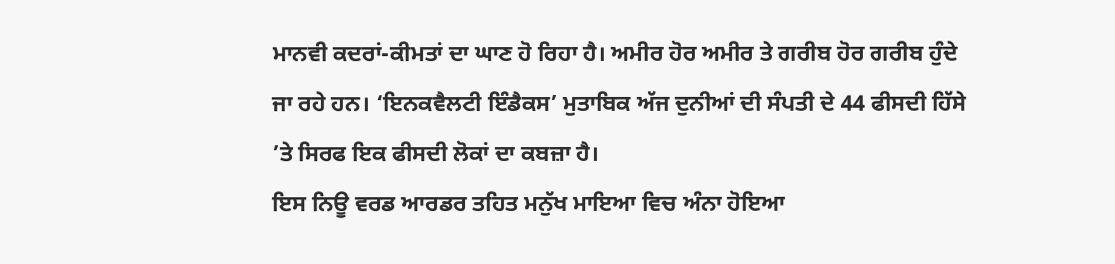ਮਾਨਵੀ ਕਦਰਾਂ-ਕੀਮਤਾਂ ਦਾ ਘਾਣ ਹੋ ਰਿਹਾ ਹੈ। ਅਮੀਰ ਹੋਰ ਅਮੀਰ ਤੇ ਗਰੀਬ ਹੋਰ ਗਰੀਬ ਹੁੰਦੇ ਜਾ ਰਹੇ ਹਨ। ‘ਇਨਕਵੈਲਟੀ ਇੰਡੈਕਸ’ ਮੁਤਾਬਿਕ ਅੱਜ ਦੁਨੀਆਂ ਦੀ ਸੰਪਤੀ ਦੇ 44 ਫੀਸਦੀ ਹਿੱਸੇ ’ਤੇ ਸਿਰਫ ਇਕ ਫੀਸਦੀ ਲੋਕਾਂ ਦਾ ਕਬਜ਼ਾ ਹੈ।
ਇਸ ਨਿਊ ਵਰਡ ਆਰਡਰ ਤਹਿਤ ਮਨੁੱਖ ਮਾਇਆ ਵਿਚ ਅੰਨਾ ਹੋਇਆ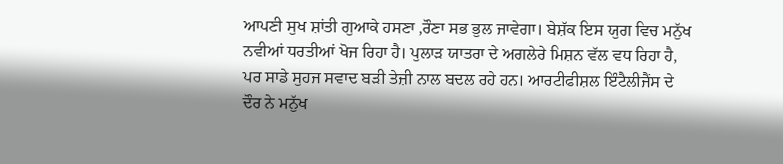ਆਪਣੀ ਸੁਖ ਸ਼ਾਂਤੀ ਗੁਆਕੇ ਹਸਣਾ ,ਰੌਣਾ ਸਭ ਭੁਲ ਜਾਵੇਗਾ। ਬੇਸ਼ੱਕ ਇਸ ਯੁਗ ਵਿਚ ਮਨੁੱਖ ਨਵੀਆਂ ਧਰਤੀਆਂ ਖੋਜ ਰਿਹਾ ਹੈ। ਪੁਲਾੜ ਯਾਤਰਾ ਦੇ ਅਗਲੇਰੇ ਮਿਸ਼ਨ ਵੱਲ ਵਧ ਰਿਹਾ ਹੈ, ਪਰ ਸਾਡੇ ਸੁਹਜ ਸਵਾਦ ਬੜੀ ਤੇਜ਼ੀ ਨਾਲ ਬਦਲ ਰਹੇ ਹਨ। ਆਰਟੀਫੀਸ਼ਲ ਇੰਟੈਲੀਜੈਂਸ ਦੇ ਦੌਰ ਨੇ ਮਨੁੱਖ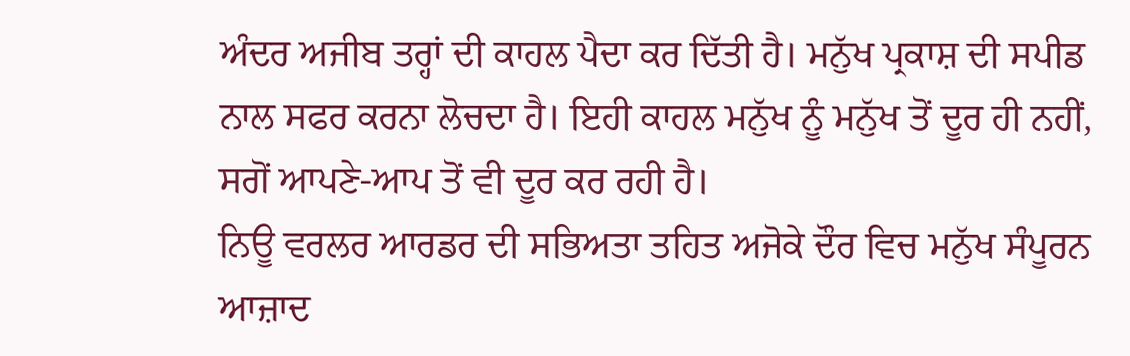ਅੰਦਰ ਅਜੀਬ ਤਰ੍ਹਾਂ ਦੀ ਕਾਹਲ ਪੈਦਾ ਕਰ ਦਿੱਤੀ ਹੈ। ਮਨੁੱਖ ਪ੍ਰਕਾਸ਼ ਦੀ ਸਪੀਡ ਨਾਲ ਸਫਰ ਕਰਨਾ ਲੋਚਦਾ ਹੈ। ਇਹੀ ਕਾਹਲ ਮਨੁੱਖ ਨੂੰ ਮਨੁੱਖ ਤੋਂ ਦੂਰ ਹੀ ਨਹੀਂ, ਸਗੋਂ ਆਪਣੇ-ਆਪ ਤੋਂ ਵੀ ਦੂਰ ਕਰ ਰਹੀ ਹੈ।
ਨਿਊ ਵਰਲਰ ਆਰਡਰ ਦੀ ਸਭਿਅਤਾ ਤਹਿਤ ਅਜੋਕੇ ਦੌਰ ਵਿਚ ਮਨੁੱਖ ਸੰਪੂਰਨ ਆਜ਼ਾਦ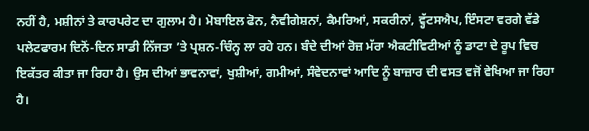ਨਹੀਂ ਹੈ, ਮਸ਼ੀਨਾਂ ਤੇ ਕਾਰਪਰੇਟ ਦਾ ਗੁਲਾਮ ਹੈ। ਮੋਬਾਇਲ ਫੋਨ, ਨੈਵੀਗੇਸ਼ਨਾਂ, ਕੈਮਰਿਆਂ, ਸਕਰੀਨਾਂ, ਵ੍ਹੱਟਸਐਪ, ਇੰਸਟਾ ਵਰਗੇ ਵੱਡੇ ਪਲੇਟਫਾਰਮ ਦਿਨੋਂ-ਦਿਨ ਸਾਡੀ ਨਿੱਜਤਾ ’ਤੇ ਪ੍ਰਸ਼ਨ-ਚਿੰਨ੍ਹ ਲਾ ਰਹੇ ਹਨ। ਬੰਦੇ ਦੀਆਂ ਰੋਜ਼ ਮੱਰਾ ਐਕਟੀਵਿਟੀਆਂ ਨੂੰ ਡਾਟਾ ਦੇ ਰੂਪ ਵਿਚ ਇਕੱਤਰ ਕੀਤਾ ਜਾ ਰਿਹਾ ਹੈ। ਉਸ ਦੀਆਂ ਭਾਵਨਾਵਾਂ, ਖੁਸ਼ੀਆਂ, ਗਮੀਆਂ, ਸੰਵੇਦਨਾਵਾਂ ਆਦਿ ਨੂੰ ਬਾਜ਼ਾਰ ਦੀ ਵਸਤ ਵਜੋਂ ਵੇਖਿਆ ਜਾ ਰਿਹਾ ਹੈ।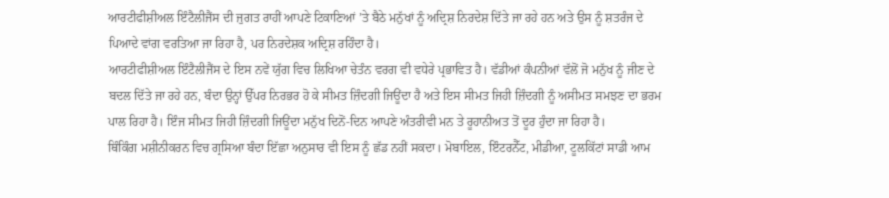ਆਰਟੀਫੀਸ਼ੀਅਲ ਇੰਟੈਲੀਜੈਂਸ ਦੀ ਜੁਗਤ ਰਾਹੀਂ ਆਪਣੇ ਟਿਕਾਣਿਆਂ ’ਤੇ ਬੈਠੇ ਮਨੁੱਖਾਂ ਨੂੰ ਅਦ੍ਰਿਸ਼ ਨਿਰਦੇਸ਼ ਦਿੱਤੇ ਜਾ ਰਹੇ ਹਨ ਅਤੇ ਉਸ ਨੂੰ ਸ਼ਤਰੰਜ ਦੇ ਪਿਆਦੇ ਵਾਂਗ ਵਰਤਿਆ ਜਾ ਰਿਹਾ ਹੈ, ਪਰ ਨਿਰਦੇਸ਼ਕ ਅਦ੍ਰਿਸ਼ ਰਹਿੰਦਾ ਹੈ।
ਆਰਟੀਫੀਸ਼ੀਅਲ ਇੰਟੈਲੀਜੈਂਸ ਦੇ ਇਸ ਨਵੇਂ ਯੁੱਗ ਵਿਚ ਲਿਖਿਆ ਚੇਤੰਨ ਵਰਗ ਵੀ ਵਧੇਰੇ ਪ੍ਰਭਾਵਿਤ ਹੈ। ਵੱਡੀਆਂ ਕੰਪਨੀਆਂ ਵੱਲੋਂ ਜੋ ਮਨੁੱਖ ਨੂੰ ਜੀਣ ਦੇ ਬਦਲ ਦਿੱਤੇ ਜਾ ਰਹੇ ਹਨ, ਬੰਦਾ ਉਨ੍ਹਾਂ ਉੱਪਰ ਨਿਰਭਰ ਹੋ ਕੇ ਸੀਮਤ ਜ਼ਿੰਦਗੀ ਜਿਊਂਦਾ ਹੈ ਅਤੇ ਇਸ ਸੀਮਤ ਜਿਹੀ ਜ਼ਿੰਦਗੀ ਨੂੰ ਅਸੀਮਤ ਸਮਝਣ ਦਾ ਭਰਮ ਪਾਲ ਰਿਹਾ ਹੈ। ਇੰਜ ਸੀਮਤ ਜਿਹੀ ਜ਼ਿੰਦਗੀ ਜਿਊਂਦਾ ਮਨੁੱਖ ਦਿਨੋਂ-ਦਿਨ ਆਪਣੇ ਅੰਤਰੀਵੀ ਮਨ ਤੇ ਰੂਹਾਨੀਅਤ ਤੋਂ ਦੂਰ ਹੁੰਦਾ ਜਾ ਰਿਹਾ ਹੈ।
ਥਿੰਕਿੰਗ ਮਸ਼ੀਨੀਕਰਨ ਵਿਚ ਗ੍ਰਸਿਆ ਬੰਦਾ ਇੱਛਾ ਅਨੁਸਾਰ ਵੀ ਇਸ ਨੂੰ ਛੱਡ ਨਹੀਂ ਸਕਦਾ। ਮੋਬਾਇਲ, ਇੰਟਰਨੈੱਟ, ਮੀਡੀਆ, ਟੂਲਕਿੱਟਾਂ ਸਾਡੀ ਆਮ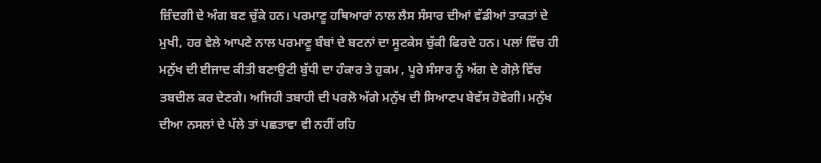ਜ਼ਿੰਦਗੀ ਦੇ ਅੰਗ ਬਣ ਚੁੱਕੇ ਹਨ। ਪਰਮਾਣੂ ਹਥਿਆਰਾਂ ਨਾਲ ਲੈਸ ਸੰਸਾਰ ਦੀਆਂ ਵੱਡੀਆਂ ਤਾਕਤਾਂ ਦੇ ਮੁਖੀ, ਹਰ ਵੇਲੇ ਆਪਣੇ ਨਾਲ ਪਰਮਾਣੂ ਬੰਬਾਂ ਦੇ ਬਟਨਾਂ ਦਾ ਸੂਟਕੇਸ ਚੁੱਕੀ ਫਿਰਦੇ ਹਨ। ਪਲਾਂ ਵਿੱਚ ਹੀ ਮਨੁੱਖ ਦੀ ਈਜਾਦ ਕੀਤੀ ਬਣਾਉਟੀ ਬੁੱਧੀ ਦਾ ਹੰਕਾਰ ਤੇ ਹੁਕਮ , ਪੂਰੇ ਸੰਸਾਰ ਨੂੰ ਅੱਗ ਦੇ ਗੋਲ਼ੇ ਵਿੱਚ ਤਬਦੀਲ ਕਰ ਦੇਣਗੇ। ਅਜਿਹੀ ਤਬਾਹੀ ਦੀ ਪਰਲੋ ਅੱਗੇ ਮਨੁੱਖ ਦੀ ਸਿਆਣਪ ਬੇਵੱਸ ਹੋਵੇਗੀ। ਮਨੁੱਖ ਦੀਆ ਨਸਲਾਂ ਦੇ ਪੱਲੇ ਤਾਂ ਪਛਤਾਵਾ ਵੀ ਨਹੀਂ ਰਹਿ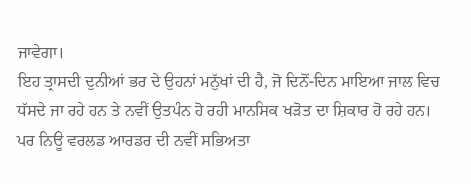ਜਾਵੇਗਾ।
ਇਹ ਤ੍ਰਾਸਦੀ ਦੁਨੀਆਂ ਭਰ ਦੇ ਉਹਨਾਂ ਮਨੁੱਖਾਂ ਦੀ ਹੈ, ਜੋ ਦਿਨੋਂ-ਦਿਨ ਮਾਇਆ ਜਾਲ ਵਿਚ ਧੱਸਦੇ ਜਾ ਰਹੇ ਹਨ ਤੇ ਨਵੀਂ ਉਤਪੰਨ ਹੋ ਰਹੀ ਮਾਨਸਿਕ ਖੜੋਤ ਦਾ ਸ਼ਿਕਾਰ ਹੋ ਰਹੇ ਹਨ। ਪਰ ਨਿਊ ਵਰਲਡ ਆਰਡਰ ਦੀ ਨਵੀਂ ਸਭਿਅਤਾ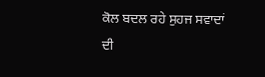ਕੋਲ ਬਦਲ ਰਹੇ ਸੁਹਜ ਸਵਾਦਾਂ ਦੀ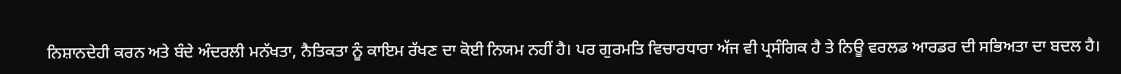ਨਿਸ਼ਾਨਦੇਹੀ ਕਰਨ ਅਤੇ ਬੰਦੇ ਅੰਦਰਲੀ ਮਨੱਖਤਾ, ਨੈਤਿਕਤਾ ਨੂੰ ਕਾਇਮ ਰੱਖਣ ਦਾ ਕੋਈ ਨਿਯਮ ਨਹੀਂ ਹੈ। ਪਰ ਗੁਰਮਤਿ ਵਿਚਾਰਧਾਰਾ ਅੱਜ ਵੀ ਪ੍ਰਸੰਗਿਕ ਹੈ ਤੇ ਨਿਊ ਵਰਲਡ ਆਰਡਰ ਦੀ ਸਭਿਅਤਾ ਦਾ ਬਦਲ ਹੈ।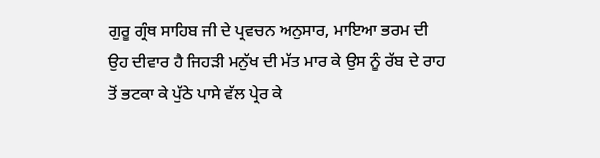ਗੁਰੂ ਗ੍ਰੰਥ ਸਾਹਿਬ ਜੀ ਦੇ ਪ੍ਰਵਚਨ ਅਨੁਸਾਰ, ਮਾਇਆ ਭਰਮ ਦੀ ਉਹ ਦੀਵਾਰ ਹੈ ਜਿਹੜੀ ਮਨੁੱਖ ਦੀ ਮੱਤ ਮਾਰ ਕੇ ਉਸ ਨੂੰ ਰੱਬ ਦੇ ਰਾਹ ਤੋਂ ਭਟਕਾ ਕੇ ਪੁੱਠੇ ਪਾਸੇ ਵੱਲ ਪ੍ਰੇਰ ਕੇ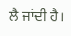ਲੈ ਜਾਂਦੀ ਹੈ।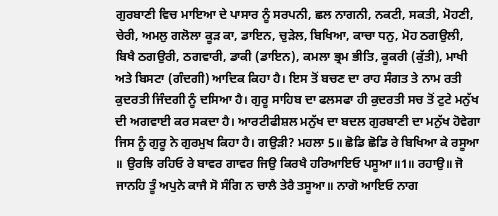ਗੁਰਬਾਣੀ ਵਿਚ ਮਾਇਆ ਦੇ ਪਾਸਾਰ ਨੂੰ ਸਰਪਨੀ, ਛਲ ਨਾਗਨੀ, ਨਕਟੀ, ਸਕਤੀ, ਮੋਹਣੀ, ਚੇਰੀ, ਅਮਲੁ ਗਲੋਲਾ ਕੂੜ ਕਾ, ਡਾਇਨ, ਚੁੜੇਲ, ਬਿਖਿਆ, ਕਾਚਾ ਧਨੁ, ਮੋਹ ਠਗਉਲੀ, ਬਿਖੈ ਠਗਉਰੀ, ਠਗਵਾਰੀ, ਡਾਕੀ (ਡਾਇਨ), ਕਮਲਾ ਭ੍ਰਮ ਭੀਤਿ, ਕੂਕਰੀ (ਕੁੱਤੀ), ਮਾਖੀ ਅਤੇ ਬਿਸਟਾ (ਗੰਦਗੀ) ਆਦਿਕ ਕਿਹਾ ਹੈ। ਇਸ ਤੋਂ ਬਚਣ ਦਾ ਰਾਹ ਸੰਗਤ ਤੇ ਨਾਮ ਰਤੀ ਕੁਦਰਤੀ ਜਿੰਦਗੀ ਨੂੰ ਦਸਿਆ ਹੈ। ਗੁਰੂ ਸਾਹਿਬ ਦਾ ਫਲਸਫਾ ਹੀ ਕੁਦਰਤੀ ਸਚ ਤੋਂ ਟੁਟੇ ਮਨੁੱਖ ਦੀ ਅਗਵਾਈ ਕਰ ਸਕਦਾ ਹੈ। ਆਰਟੀਫੀਸ਼ਲ ਮਨੁੱਖ ਦਾ ਬਦਲ ਗੁਰਬਾਣੀ ਦਾ ਮਨੁੱਖ ਹੋਵੇਗਾ ਜਿਸ ਨੂੰ ਗੁਰੂ ਨੇ ਗੁਰਮੁਖ ਕਿਹਾ ਹੈ। ਗਉੜੀ? ਮਹਲਾ 5॥ ਛੋਡਿ ਛੋਡਿ ਰੇ ਬਿਖਿਆ ਕੇ ਰਸੂਆ ॥ ਉਰਝਿ ਰਹਿਓ ਰੇ ਬਾਵਰ ਗਾਵਰ ਜਿਉ ਕਿਰਖੈ ਹਰਿਆਇਓ ਪਸੂਆ॥1॥ ਰਹਾਉ॥ ਜੋ ਜਾਨਹਿ ਤੂੰ ਅਪੁਨੇ ਕਾਜੈ ਸੋ ਸੰਗਿ ਨ ਚਾਲੈ ਤੇਰੈ ਤਸੂਆ॥ ਨਾਗੋ ਆਇਓ ਨਾਗ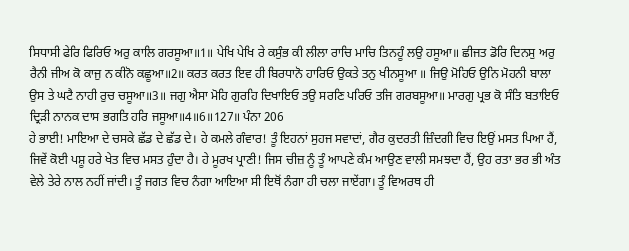ਸਿਧਾਸੀ ਫੇਰਿ ਫਿਰਿਓ ਅਰੁ ਕਾਲਿ ਗਰਸੂਆ॥1॥ ਪੇਖਿ ਪੇਖਿ ਰੇ ਕਸੁੰਭ ਕੀ ਲੀਲਾ ਰਾਚਿ ਮਾਚਿ ਤਿਨਹੂੰ ਲਉ ਹਸੂਆ॥ ਛੀਜਤ ਡੋਰਿ ਦਿਨਸੁ ਅਰੁ ਰੈਨੀ ਜੀਅ ਕੋ ਕਾਜੁ ਨ ਕੀਨੋ ਕਛੂਆ॥2॥ ਕਰਤ ਕਰਤ ਇਵ ਹੀ ਬਿਰਧਾਨੋ ਹਾਰਿਓ ਉਕਤੇ ਤਨੁ ਖੀਨਸੂਆ ॥ ਜਿਉ ਮੋਹਿਓ ਉਨਿ ਮੋਹਨੀ ਬਾਲਾ ਉਸ ਤੇ ਘਟੈ ਨਾਹੀ ਰੁਚ ਚਸੂਆ॥3॥ ਜਗੁ ਐਸਾ ਮੋਹਿ ਗੁਰਹਿ ਦਿਖਾਇਓ ਤਉ ਸਰਣਿ ਪਰਿਓ ਤਜਿ ਗਰਬਸੂਆ॥ ਮਾਰਗੁ ਪ੍ਰਭ ਕੋ ਸੰਤਿ ਬਤਾਇਓ ਦ੍ਰਿੜੀ ਨਾਨਕ ਦਾਸ ਭਗਤਿ ਹਰਿ ਜਸੂਆ॥4॥6॥127॥ ਪੰਨਾ 206
ਹੇ ਭਾਈ! ਮਾਇਆ ਦੇ ਚਸਕੇ ਛੱਡ ਦੇ ਛੱਡ ਦੇ। ਹੇ ਕਮਲੇ ਗੰਵਾਰ! ਤੂੰ ਇਹਨਾਂ ਸੁਹਜ ਸਵਾਦਾਂ, ਗੈਰ ਕੁਦਰਤੀ ਜ਼ਿੰਦਗੀ ਵਿਚ ਇਉਂ ਮਸਤ ਪਿਆ ਹੈਂ, ਜਿਵੇਂ ਕੋਈ ਪਸ਼ੂ ਹਰੇ ਖੇਤ ਵਿਚ ਮਸਤ ਹੁੰਦਾ ਹੈ। ਹੇ ਮੂਰਖ ਪ੍ਰਾਣੀ! ਜਿਸ ਚੀਜ਼ ਨੂੰ ਤੂੰ ਆਪਣੇ ਕੰਮ ਆਉਣ ਵਾਲੀ ਸਮਝਦਾ ਹੈਂ, ਉਹ ਰਤਾ ਭਰ ਭੀ ਅੰਤ ਵੇਲੇ ਤੇਰੇ ਨਾਲ ਨਹੀਂ ਜਾਂਦੀ। ਤੂੰ ਜਗਤ ਵਿਚ ਨੰਗਾ ਆਇਆ ਸੀ ਇਥੋਂ ਨੰਗਾ ਹੀ ਚਲਾ ਜਾਏਂਗਾ। ਤੂੰ ਵਿਅਰਥ ਹੀ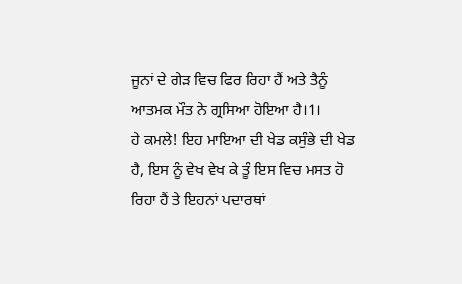ਜੂਨਾਂ ਦੇ ਗੇੜ ਵਿਚ ਫਿਰ ਰਿਹਾ ਹੈਂ ਅਤੇ ਤੈਨੂੰ ਆਤਮਕ ਮੌਤ ਨੇ ਗ੍ਰਸਿਆ ਹੋਇਆ ਹੈ।1।
ਹੇ ਕਮਲੇ! ਇਹ ਮਾਇਆ ਦੀ ਖੇਡ ਕਸੁੰਭੇ ਦੀ ਖੇਡ ਹੈ, ਇਸ ਨੂੰ ਵੇਖ ਵੇਖ ਕੇ ਤੂੰ ਇਸ ਵਿਚ ਮਸਤ ਹੋ ਰਿਹਾ ਹੈਂ ਤੇ ਇਹਨਾਂ ਪਦਾਰਥਾਂ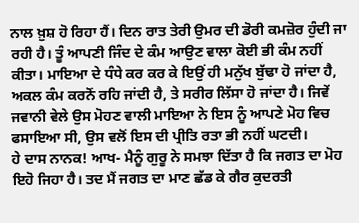ਨਾਲ ਖ਼ੁਸ਼ ਹੋ ਰਿਹਾ ਹੈਂ। ਦਿਨ ਰਾਤ ਤੇਰੀ ਉਮਰ ਦੀ ਡੋਰੀ ਕਮਜ਼ੋਰ ਹੁੰਦੀ ਜਾ ਰਹੀ ਹੈ। ਤੂੰ ਆਪਣੀ ਜਿੰਦ ਦੇ ਕੰਮ ਆਉਣ ਵਾਲਾ ਕੋਈ ਭੀ ਕੰਮ ਨਹੀਂ ਕੀਤਾ। ਮਾਇਆ ਦੇ ਧੰਧੇ ਕਰ ਕਰ ਕੇ ਇਉਂ ਹੀ ਮਨੁੱਖ ਬੁੱਢਾ ਹੋ ਜਾਂਦਾ ਹੈ, ਅਕਲ ਕੰਮ ਕਰਨੋਂ ਰਹਿ ਜਾਂਦੀ ਹੈ, ਤੇ ਸਰੀਰ ਲਿੱਸਾ ਹੋ ਜਾਂਦਾ ਹੈ। ਜਿਵੇਂ ਜਵਾਨੀ ਵੇਲੇ ਉਸ ਮੋਹਣ ਵਾਲੀ ਮਾਇਆ ਨੇ ਇਸ ਨੂੰ ਆਪਣੇ ਮੋਹ ਵਿਚ ਫਸਾਇਆ ਸੀ, ਉਸ ਵਲੋਂ ਇਸ ਦੀ ਪ੍ਰੀਤਿ ਰਤਾ ਭੀ ਨਹੀਂ ਘਟਦੀ।
ਹੇ ਦਾਸ ਨਾਨਕ! ਆਖ- ਮੈਨੂੰ ਗੁਰੂ ਨੇ ਸਮਝਾ ਦਿੱਤਾ ਹੈ ਕਿ ਜਗਤ ਦਾ ਮੋਹ ਇਹੋ ਜਿਹਾ ਹੈ। ਤਦ ਮੈਂ ਜਗਤ ਦਾ ਮਾਣ ਛੱਡ ਕੇ ਗੈਰ ਕੁਦਰਤੀ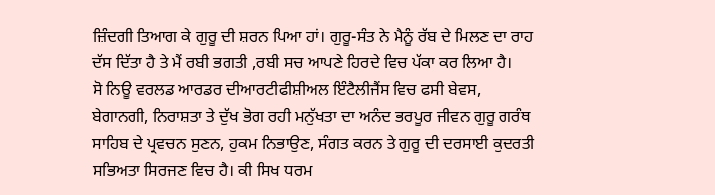ਜ਼ਿੰਦਗੀ ਤਿਆਗ ਕੇ ਗੁਰੂ ਦੀ ਸ਼ਰਨ ਪਿਆ ਹਾਂ। ਗੁਰੂ-ਸੰਤ ਨੇ ਮੈਨੂੰ ਰੱਬ ਦੇ ਮਿਲਣ ਦਾ ਰਾਹ ਦੱਸ ਦਿੱਤਾ ਹੈ ਤੇ ਮੈਂ ਰਬੀ ਭਗਤੀ ,ਰਬੀ ਸਚ ਆਪਣੇ ਹਿਰਦੇ ਵਿਚ ਪੱਕਾ ਕਰ ਲਿਆ ਹੈ।
ਸੋ ਨਿਊ ਵਰਲਡ ਆਰਡਰ ਦੀਆਰਟੀਫੀਸ਼ੀਅਲ ਇੰਟੈਲੀਜੈਂਸ ਵਿਚ ਫਸੀ ਬੇਵਸ, ਬੇਗਾਨਗੀ, ਨਿਰਾਸ਼ਤਾ ਤੇ ਦੁੱਖ ਭੋਗ ਰਹੀ ਮਨੁੱਖਤਾ ਦਾ ਅਨੰਦ ਭਰਪੂਰ ਜੀਵਨ ਗੁਰੂ ਗਰੰਥ ਸਾਹਿਬ ਦੇ ਪ੍ਰਵਚਨ ਸੁਣਨ, ਹੁਕਮ ਨਿਭਾਉਣ, ਸੰਗਤ ਕਰਨ ਤੇ ਗੁਰੂ ਦੀ ਦਰਸਾਈ ਕੁਦਰਤੀ ਸਭਿਅਤਾ ਸਿਰਜਣ ਵਿਚ ਹੈ। ਕੀ ਸਿਖ ਧਰਮ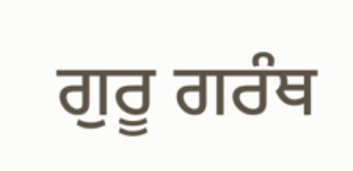ਗੁਰੂ ਗਰੰਥ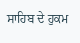ਸਾਹਿਬ ਦੇ ਹੁਕਮ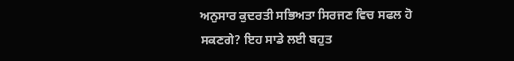ਅਨੁਸਾਰ ਕੁਦਰਤੀ ਸਭਿਅਤਾ ਸਿਰਜਣ ਵਿਚ ਸਫਲ ਹੋ ਸਕਣਗੇ? ਇਹ ਸਾਡੇ ਲਈ ਬਹੁਤ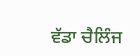ਵੱਡਾ ਚੈਲਿੰਜ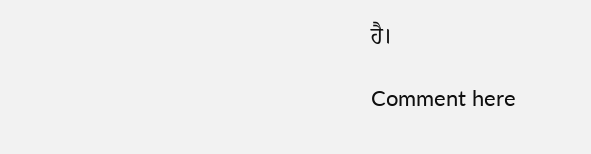ਹੈ।

Comment here